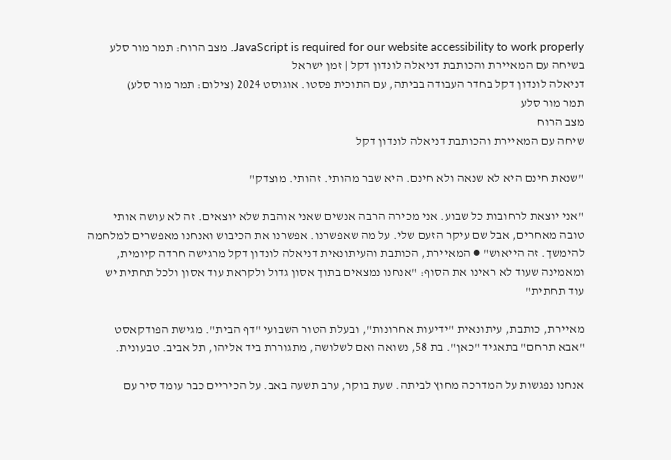JavaScript is required for our website accessibility to work properly. מצב הרוח: תמר מור סלע בשיחה עם המאיירת והכותבת דניאלה לונדון דקל | זמן ישראל
דניאלה לונדון דקל בחדר העבודה בביתה, עם התוכית פסטו. אוגוסט 2024 (צילום: תמר מור סלע)
תמר מור סלע
מצב הרוח
שיחה עם המאיירת והכותבת דניאלה לונדון דקל

"שנאת חינם היא לא שנאה ולא חינם. היא שבר מהותי. זהותי. מוצדק"

"אני יוצאת לרחובות כל שבוע. אני מכירה הרבה אנשים שאני אוהבת שלא יוצאים. זה לא עושה אותי טובה מאחרים, אבל שם עיקר הזעם שלי. על מה שאפשרנו. אפשרנו את הכיבוש ואנחנו מאפשרים למלחמה להימשך. זה הייאוש" ● המאיירת, הכותבת והעיתונאית דניאלה לונדון דקל מרגישה חרדה קיומית, ומאמינה שעוד לא ראינו את הסוף: "אנחנו נמצאים בתוך אסון גדול ולקראת עוד אסון ולכל תחתית יש עוד תחתית"

מאיירת, כותבת, עיתונאית "ידיעות אחרונות", ובעלת הטור השבועי "דף הבית". מגישת הפודקאסט "אבא תרחם" בתאגיד "כאן". בת 58, נשואה ואם לשלושה, מתגוררת ביד אליהו, תל אביב. טבעונית.

אנחנו נפגשות על המדרכה מחוץ לביתה. שעת בוקר, ערב תשעה באב. על הכיריים כבר עומד סיר עם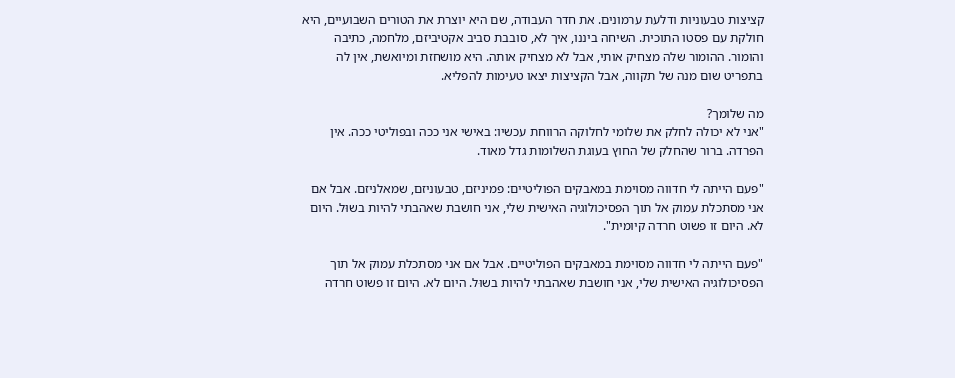קציצות טבעוניות ודלעת ערמונים. את חדר העבודה, שם היא יוצרת את הטורים השבועיים, היא חולקת עם פסטו התוכית. השיחה ביננו, איך לא, סובבת סביב אקטיביזם, מלחמה, כתיבה והומור. ההומור שלה מצחיק אותי, אבל לא מצחיק אותה. היא מושחזת ומיואשת, אין לה בתפריט שום מנה של תקווה, אבל הקציצות יצאו טעימות להפליא.

מה שלומך?
"אני לא יכולה לחלק את שלומי לחלוקה הרווחת עכשיו: באישי אני ככה ובפוליטי ככה. אין הפרדה. ברור שהחלק של החוץ בעוגת השלומות גדל מאוד.

"פעם הייתה לי חדווה מסוימת במאבקים הפוליטיים: פמיניזם, טבעוניזם, שמאלניזם. אבל אם אני מסתכלת עמוק אל תוך הפסיכולוגיה האישית שלי, אני חושבת שאהבתי להיות בשוּל. היום לא. היום זו פשוט חרדה קיומית".

"פעם הייתה לי חדווה מסוימת במאבקים הפוליטיים. אבל אם אני מסתכלת עמוק אל תוך הפסיכולוגיה האישית שלי, אני חושבת שאהבתי להיות בשוּל. היום לא. היום זו פשוט חרדה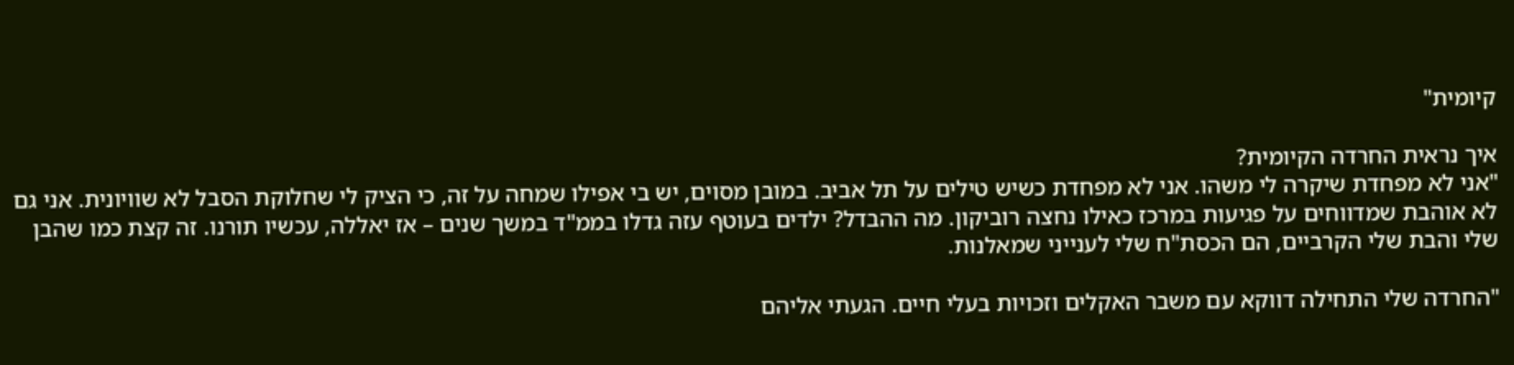קיומית"

איך נראית החרדה הקיומית?
"אני לא מפחדת שיקרה לי משהו. אני לא מפחדת כשיש טילים על תל אביב. במובן מסוים, יש בי אפילו שמחה על זה, כי הציק לי שחלוקת הסבל לא שוויונית. אני גם לא אוהבת שמדווחים על פגיעות במרכז כאילו נחצה רוביקון. מה ההבדל? ילדים בעוטף עזה גדלו בממ"ד במשך שנים – אז יאללה, עכשיו תורנו. זה קצת כמו שהבן שלי והבת שלי הקרביים, הם הכסת"ח שלי לענייני שמאלנות.

"החרדה שלי התחילה דווקא עם משבר האקלים וזכויות בעלי חיים. הגעתי אליהם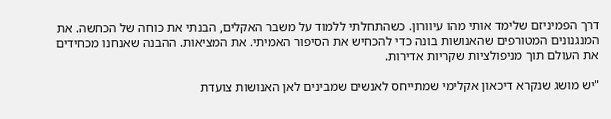דרך הפמיניזם שלימד אותי מהו עיוורון. כשהתחלתי ללמוד על משבר האקלים, הבנתי את כוחה של הכחשה. את המנגנונים המטורפים שהאנושות בונה כדי להכחיש את הסיפור האמיתי. את המציאות. ההבנה שאנחנו מכחידים את העולם תוך מניפולציות שקריות אדירות.

"יש מושג שנקרא דיכאון אקלימי שמתייחס לאנשים שמבינים לאן האנושות צועדת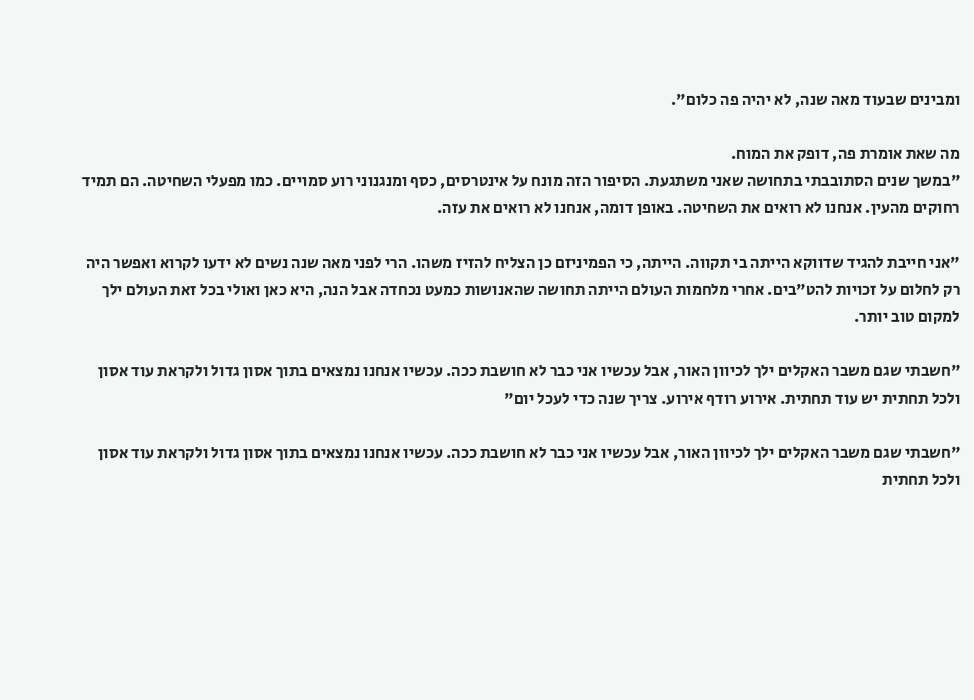ומבינים שבעוד מאה שנה, לא יהיה פה כלום".

מה שאת אומרת פה, דופק את המוח.
"במשך שנים הסתובבתי בתחושה שאני משתגעת. הסיפור הזה מונח על אינטרסים, כסף ומנגנוני רוע סמויים. כמו מפעלי השחיטה. הם תמיד רחוקים מהעין. אנחנו לא רואים את השחיטה. באופן דומה, אנחנו לא רואים את עזה.

"אני חייבת להגיד שדווקא הייתה בי תקווה. הייתה, כי הפמיניזם כן הצליח להזיז משהו. הרי לפני מאה שנה נשים לא ידעו לקרוא ואפשר היה רק לחלום על זכויות להט"בים. אחרי מלחמות העולם הייתה תחושה שהאנושות כמעט נכחדה אבל הנה, היא כאן ואולי בכל זאת העולם ילך למקום טוב יותר.

"חשבתי שגם משבר האקלים ילך לכיוון האור, אבל עכשיו אני כבר לא חושבת ככה. עכשיו אנחנו נמצאים בתוך אסון גדול ולקראת עוד אסון ולכל תחתית יש עוד תחתית. אירוע רודף אירוע. צריך שנה כדי לעכל יום"

"חשבתי שגם משבר האקלים ילך לכיוון האור, אבל עכשיו אני כבר לא חושבת ככה. עכשיו אנחנו נמצאים בתוך אסון גדול ולקראת עוד אסון ולכל תחתית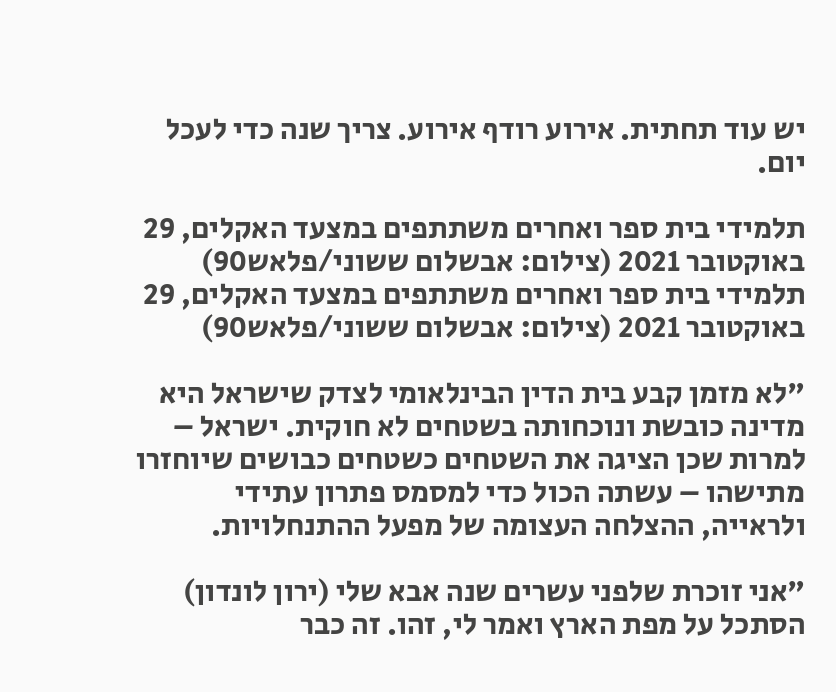יש עוד תחתית. אירוע רודף אירוע. צריך שנה כדי לעכל יום.

תלמידי בית ספר ואחרים משתתפים במצעד האקלים, 29 באוקטובר 2021 (צילום: אבשלום ששוני/פלאש90)
תלמידי בית ספר ואחרים משתתפים במצעד האקלים, 29 באוקטובר 2021 (צילום: אבשלום ששוני/פלאש90)

"לא מזמן קבע בית הדין הבינלאומי לצדק שישראל היא מדינה כובשת ונוכחותה בשטחים לא חוקית. ישראל – למרות שכן הציגה את השטחים כשטחים כבושים שיוחזרו מתישהו – עשתה הכול כדי למסמס פתרון עתידי ולראייה, ההצלחה העצומה של מפעל ההתנחלויות.

"אני זוכרת שלפני עשרים שנה אבא שלי (ירון לונדון) הסתכל על מפת הארץ ואמר לי, זהו. זה כבר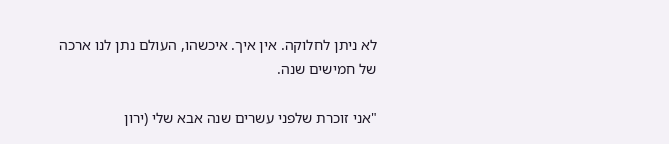לא ניתן לחלוקה. אין איך. איכשהו, העולם נתן לנו ארכה של חמישים שנה.

"אני זוכרת שלפני עשרים שנה אבא שלי (ירון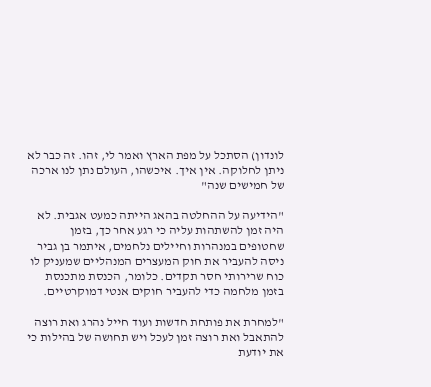לונדון) הסתכל על מפת הארץ ואמר לי, זהו. זה כבר לא ניתן לחלוקה. אין איך. איכשהו, העולם נתן לנו ארכה של חמישים שנה"

"הידיעה על ההחלטה בהאג הייתה כמעט אגבית. לא היה זמן להשתהות עליה כי רגע אחר כך, בזמן שחטופים במנהרות וחיילים נלחמים, איתמר בן גביר ניסה להעביר את חוק המעצרים המנהליים שמעניק לו כוח שרירותי חסר תקדים. כלומר, הכנסת מתכנסת בזמן מלחמה כדי להעביר חוקים אנטי דמוקרטיים.

"למחרת את פותחת חדשות ועוד חייל נהרג ואת רוצה להתאבל ואת רוצה זמן לעכל ויש תחושה של בהילות כי את יודעת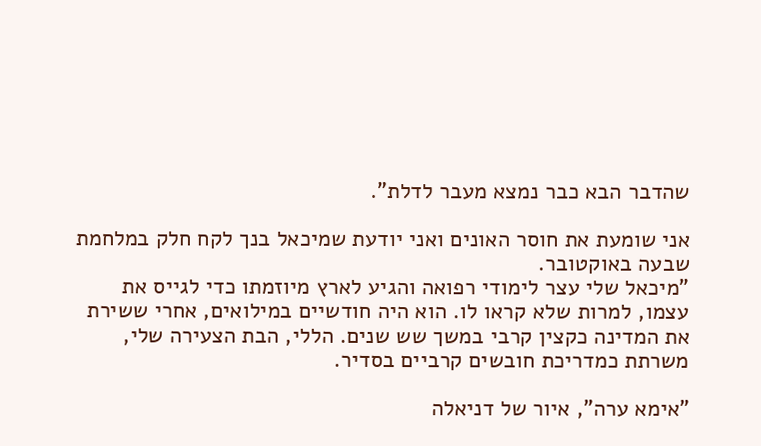שהדבר הבא כבר נמצא מעבר לדלת".

אני שומעת את חוסר האונים ואני יודעת שמיכאל בנך לקח חלק במלחמת שבעה באוקטובר.
"מיכאל שלי עצר לימודי רפואה והגיע לארץ מיוזמתו כדי לגייס את עצמו, למרות שלא קראו לו. הוא היה חודשיים במילואים, אחרי ששירת את המדינה כקצין קרבי במשך שש שנים. הללי, הבת הצעירה שלי, משרתת כמדריכת חובשים קרביים בסדיר.

"אימא ערה", איור של דניאלה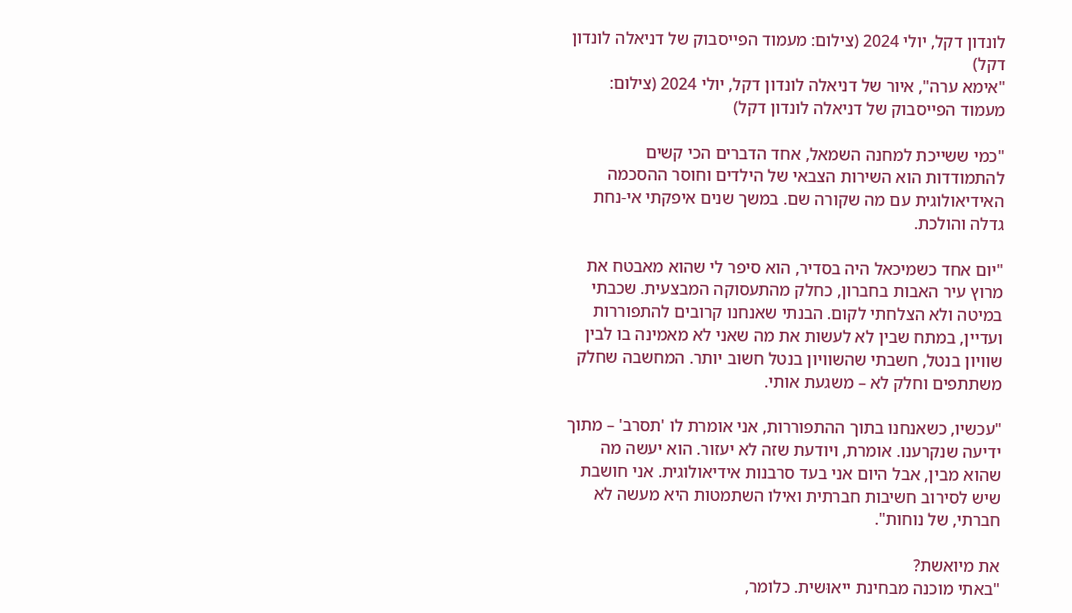לונדון דקל, יולי 2024 (צילום: מעמוד הפייסבוק של דניאלה לונדון דקל)
"אימא ערה", איור של דניאלה לונדון דקל, יולי 2024 (צילום: מעמוד הפייסבוק של דניאלה לונדון דקל)

"כמי ששייכת למחנה השמאל, אחד הדברים הכי קשים להתמודדות הוא השירות הצבאי של הילדים וחוסר ההסכמה האידיאולוגית עם מה שקורה שם. במשך שנים איפקתי אי-נחת גדלה והולכת.

"יום אחד כשמיכאל היה בסדיר, הוא סיפר לי שהוא מאבטח את מרוץ עיר האבות בחברון, כחלק מהתעסוקה המבצעית. שכבתי במיטה ולא הצלחתי לקום. הבנתי שאנחנו קרובים להתפוררות ועדיין, במתח שבין לא לעשות את מה שאני לא מאמינה בו לבין שוויון בנטל, חשבתי שהשוויון בנטל חשוב יותר. המחשבה שחלק משתתפים וחלק לא – משגעת אותי.

"עכשיו, כשאנחנו בתוך ההתפוררות, אני אומרת לו 'תסרב' – מתוך ידיעה שנקרענו. אומרת, ויודעת שזה לא יעזור. הוא יעשה מה שהוא מבין, אבל היום אני בעד סרבנות אידיאולוגית. אני חושבת שיש לסירוב חשיבות חברתית ואילו השתמטות היא מעשה לא חברתי, של נוחות".

את מיואשת?
"באתי מוכנה מבחינת ייאוּשית. כלומר,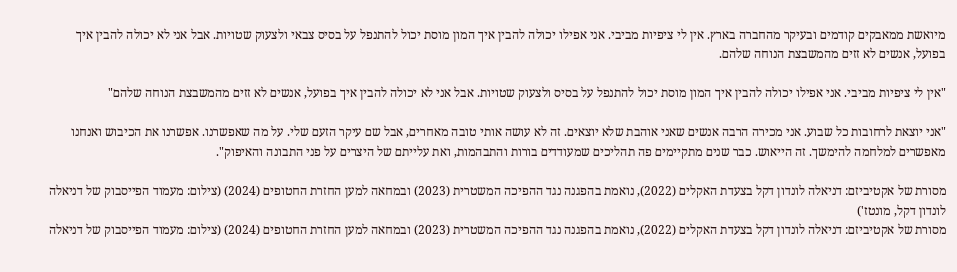מיואשת ממאבקים קודמים ובעיקר מהחברה בארץ. אין לי ציפיות מביבי. אני אפילו יכולה להבין איך המון מוסת יכול להתנפל על בסיס צבאי ולצעוק שטויות. אבל אני לא יכולה להבין איך בפועל, אנשים לא זזים מהמשבצת הנוחה שלהם.

"אין לי ציפיות מביבי. אני אפילו יכולה להבין איך המון מוסת יכול להתנפל על בסיס ולצעוק שטויות. אבל אני לא יכולה להבין איך בפועל, אנשים לא זזים מהמשבצת הנוחה שלהם"

"אני יוצאת לרחובות כל שבוע. אני מכירה הרבה אנשים שאני אוהבת שלא יוצאים. זה לא עושה אותי טובה מאחרים, אבל שם עיקר הזעם שלי. על מה שאפשרנו. אפשרנו את הכיבוש ואנחנו מאפשרים למלחמה להימשך. זה הייאוש. כבר שנים מתקיימים פה תהליכים שמעודדים בורות והתבהמות, ואת עלייתם של היצרים על פני התבונה והאיפוק".

מסורת של אקטיביזם: דניאלה לונדון דקל בצעדת האקלים (2022), נואמת בהפגנה נגד ההפיכה המשטרית (2023) ובמחאה למען החזרת החטופים (2024) (צילום: מעמוד הפייסבוק של דניאלה לונדון דקל, מונטז')
מסורת של אקטיביזם: דניאלה לונדון דקל בצעדת האקלים (2022), נואמת בהפגנה נגד ההפיכה המשטרית (2023) ובמחאה למען החזרת החטופים (2024) (צילום: מעמוד הפייסבוק של דניאלה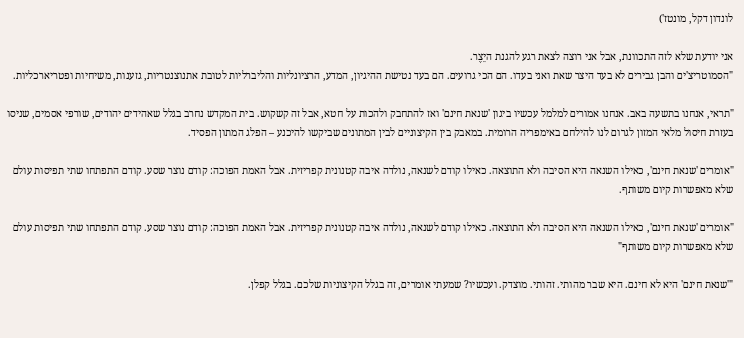לונדון דקל, מונטז')

אני יודעת שלא לזה התכוונת, אבל אני רוצה לצאת רגע להגנת היֵצֶר.
"הסמוטריצ'ים והבן גבירים לא בעד היצר שאת ואני בעדו. הם הכי גרועים. הם בעד נטישת ההיגיון, המדע, הרציונליות והליברליות לטובת אתנוצנטריות, גזענות, משיחיות ופטריארכליות.

"תראי, אנחנו בתשעה באב. אנחנו אמורים למלמל עכשיו ביגון 'שנאת חינם' ואז להתחבק ולהכות על חטא, אבל זה קשקוש. בית המקדש נחרב בגלל שאהידים יהודים, שורפי אסמים, שניסו בעזרת חיסול מלאי המזון לגרום לנו להילחם באימפריה הרומית. במאבק בין הקיצוניים לבין המתונים שביקשו להיכנע – הפלג המתון הפסיד.

"אומרים 'שנאת חינם', כאילו השנאה היא הסיבה ולא התוצאה. כאילו קודם לשנאה, נולדה איבה קטנונית קפריזית. אבל האמת הפוכה: קודם נוצר שסע. קודם התפתחו שתי תפיסות עולם שלא מאפשרות קיום משותף.

"אומרים 'שנאת חינם', כאילו השנאה היא הסיבה ולא התוצאה. כאילו קודם לשנאה, נולדה איבה קטנונית קפריזית. אבל האמת הפוכה: קודם נוצר שסע. קודם התפתחו שתי תפיסות עולם שלא מאפשרות קיום משותף"

"'שנאת חינם' היא לא חינם. היא שבר מהותי. זהותי. מוצדק. ועכשיו? שמעתי אומרים, זה בגלל הקיצוניות שלכם. בגלל קפלן.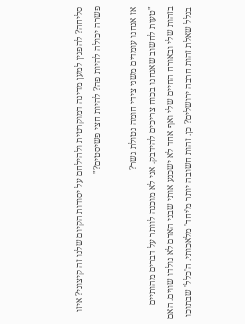סליחה? להפגין למען מדינה דמוקרטית ולהילחם על יסודות הקיום שלנו זה קיצוני? איזו פשרה יכולה להיות פה? להיות חצי פשיסטים?"

אז אנחנו עומדים משני צידי חומה נטולת גשר?
"טעות לחשוב שאנחנו בכוח צריכים להידבק. אני לא מוכנה לוותר על דברים מהותיים בזהות שלי ובאורח החיים שלי ואף אחד לא ישכנע אותי שבני האדם לא נולדו שווים. האם בגלל שאלת זהות חרבה ירושלים? כן. זהות חשובה יותר מ'יחד' מלאכותי. ה'כלל' שבתוכו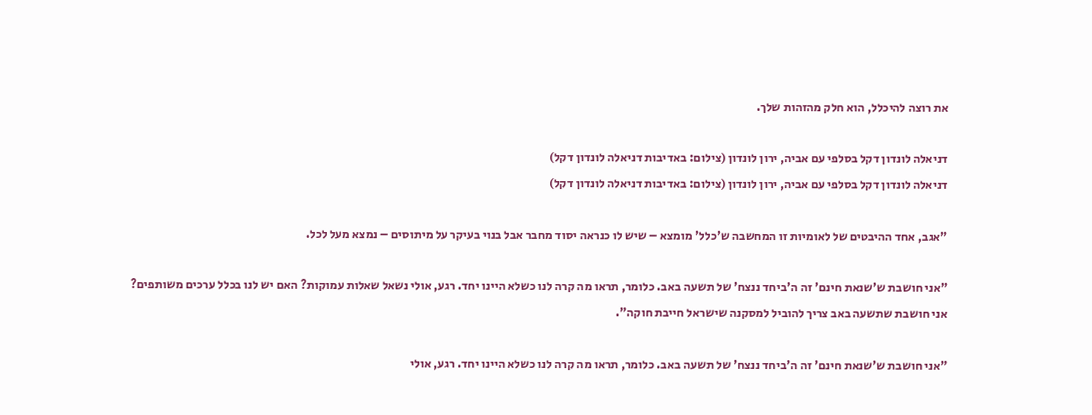את רוצה להיכלל, הוא חלק מהזהות שלך.

דניאלה לונדון דקל בסלפי עם אביה, ירון לונדון (צילום: באדיבות דניאלה לונדון דקל)
דניאלה לונדון דקל בסלפי עם אביה, ירון לונדון (צילום: באדיבות דניאלה לונדון דקל)

"אגב, אחד ההיבטים של לאומיות זו המחשבה ש'כלל' מומצא – שיש לו כנראה יסוד מחבר אבל בנוי בעיקר על מיתוסים – נמצא מעל לכל.

"אני חושבת ש'שנאת חינם' זה ה'ביחד ננצח' של תשעה באב. כלומר, תראו מה קרה לנו כשלא היינו יחד. רגע, אולי נשאל שאלות עמוקות? האם יש לנו בכלל ערכים משותפים? אני חושבת שתשעה באב צריך להוביל למסקנה שישראל חייבת חוקה".

"אני חושבת ש'שנאת חינם' זה ה'ביחד ננצח' של תשעה באב. כלומר, תראו מה קרה לנו כשלא היינו יחד. רגע, אולי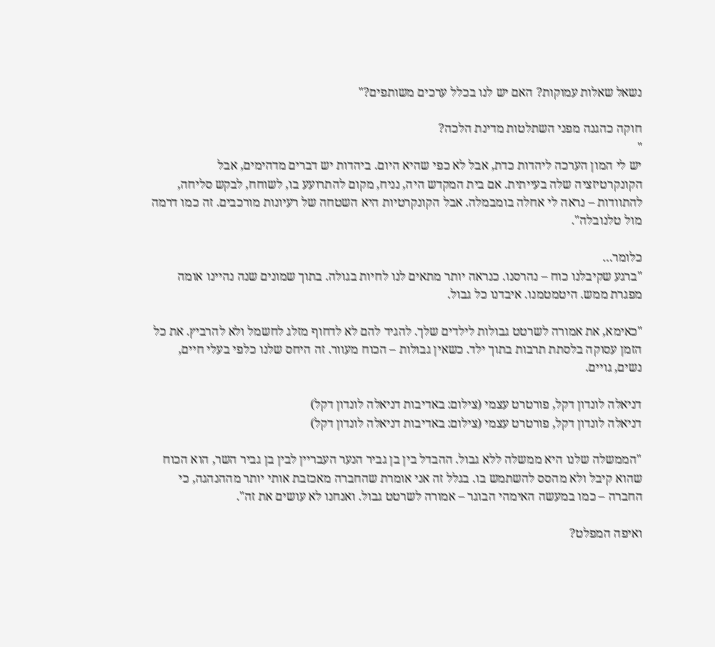נשאל שאלות עמוקות? האם יש לנו בכלל ערכים משותפים?"

חוקה כהגנה מפני השתלטות מדינת הלכה?
"
יש לי המון הערכה ליהדות כדת, אבל לא כפי שהיא היום. ביהדות יש דברים מדהימים, אבל הקונקרטיזציה שלה בעייתית. אם בית המקדש היה, נניח, מקום להתרועע בו, לשוחח, לבקש סליחה, להתוודות – נראה לי אחלה בומבמלה. אבל הקונקרטיות היא השטחה של רעיונות מורכבים. זה כמו דרמה מול טלנובלה".

כלומר…
"ברגע שקיבלנו כוח – נהרסנו. כנראה יותר מתאים לנו לחיות בגולה. בתוך שמונים שנה נהיינו אומה מפגרת ממש. היטמטמנו. איבדנו כל גבול.

"כאימא, את אמורה לשרטט גבולות לילדים שלך. להגיד להם לא לדחוף מזלג לחשמל ולא להרביץ. את כל הזמן עסוקה בלסתת תרבות בתוך ילד. כשאין גבולות – הכוח מעוור. זה היחס שלנו כלפי בעלי חיים, נשים, גויים.

דניאלה לונדון דקל, פורטרט עצמי (צילום: באדיבות דניאלה לונדון דקל)
דניאלה לונדון דקל, פורטרט עצמי (צילום: באדיבות דניאלה לונדון דקל)

"הממשלה שלנו היא ממשלה ללא גבול. ההבדל בין בן גביר הנער העבריין לבין בן גביר השר, הוא הכוח שהוא קיבל ולא מהסס להשתמש בו. בגלל זה אני אומרת שהחברה מאכזבת אותי יותר מההנהגה, כי החברה – כמו במעשה האימהי הבוגר – אמורה לשרטט גבול. ואנחנו לא עושים את זה".

ואיפה המפלט?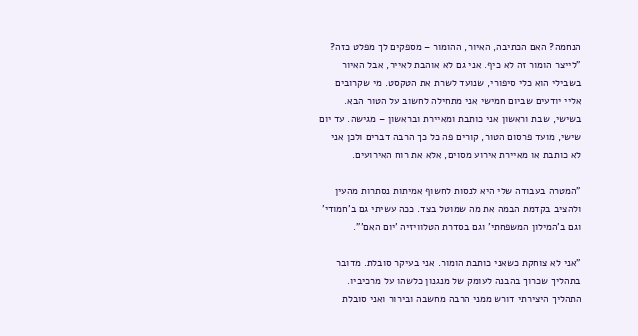הנחמה? האם הכתיבה, האיור, ההומור – מספקים לך מפלט כזה?
"לייצר הומור זה לא כיף. אני גם לא אוהבת לאייר, אבל האיור בשבילי הוא כלי סיפורי, שנועד לשרת את הטקסט. מי שקרובים אליי יודעים שביום חמישי אני מתחילה לחשוב על הטור הבא. בשישי, שבת וראשון אני כותבת ומאיירת ובראשון – מגישה. עד יום שישי, מועד פרסום הטור, קורים פה כל כך הרבה דברים ולכן אני לא כותבת או מאיירת אירוע מסוים, אלא את רוח האירועים.

"המטרה בעבודה שלי היא לנסות לחשוף אמיתות נסתרות מהעין ולהציב בקדמת הבמה את מה שמוטל בצד. ככה עשיתי גם ב'חמודי' וגם ב'המילון המשפחתי' וגם בסדרת הטלוויזיה 'יום האם'".

"אני לא צוחקת כשאני כותבת הומור. אני בעיקר סובלת. מדובר בתהליך שכרוך בהבנה לעומק של מנגנון כלשהו על מרכיביו. התהליך היצירתי דורש ממני הרבה מחשבה ובירור ואני סובלת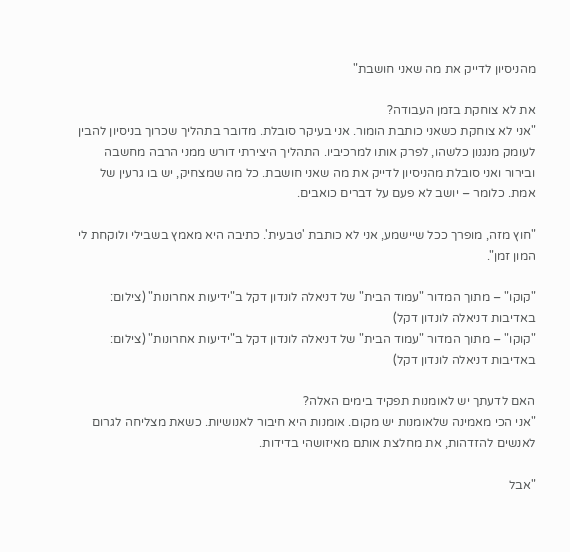מהניסיון לדייק את מה שאני חושבת"

את לא צוחקת בזמן העבודה?
"אני לא צוחקת כשאני כותבת הומור. אני בעיקר סובלת. מדובר בתהליך שכרוך בניסיון להבין לעומק מנגנון כלשהו, לפרק אותו למרכיביו. התהליך היצירתי דורש ממני הרבה מחשבה ובירור ואני סובלת מהניסיון לדייק את מה שאני חושבת. כל מה שמצחיק, יש בו גרעין של אמת. כלומר – יושב לא פעם על דברים כואבים.

"חוץ מזה, מופרך ככל שיישמע, אני לא כותבת 'טבעית'. כתיבה היא מאמץ בשבילי ולוקחת לי המון זמן".

"קוקו" – מתוך המדור "עמוד הבית" של דניאלה לונדון דקל ב"ידיעות אחרונות" (צילום: באדיבות דניאלה לונדון דקל)
"קוקו" – מתוך המדור "עמוד הבית" של דניאלה לונדון דקל ב"ידיעות אחרונות" (צילום: באדיבות דניאלה לונדון דקל)

האם לדעתך יש לאומנות תפקיד בימים האלה?
"אני הכי מאמינה שלאומנות יש מקום. אומנות היא חיבור לאנושיות. כשאת מצליחה לגרום לאנשים להזדהות, את מחלצת אותם מאיזושהי בדידות.

"אבל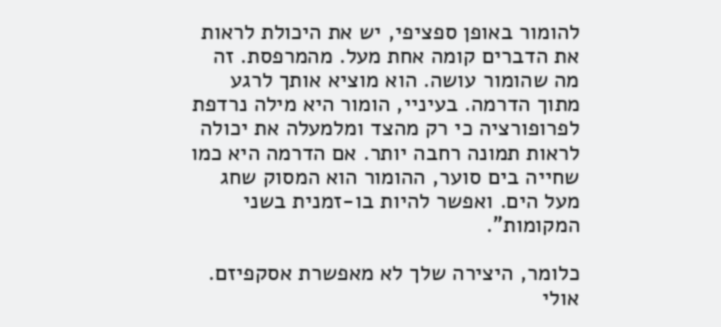להומור באופן ספציפי, יש את היכולת לראות את הדברים קומה אחת מעל. מהמרפסת. זה מה שהומור עושה. הוא מוציא אותך לרגע מתוך הדרמה. בעיניי, הומור היא מילה נרדפת לפרופורציה כי רק מהצד ומלמעלה את יכולה לראות תמונה רחבה יותר. אם הדרמה היא כמו שחייה בים סוער, ההומור הוא המסוק שחג מעל הים. ואפשר להיות בו-זמנית בשני המקומות".

כלומר, היצירה שלך לא מאפשרת אסקפיזם. אולי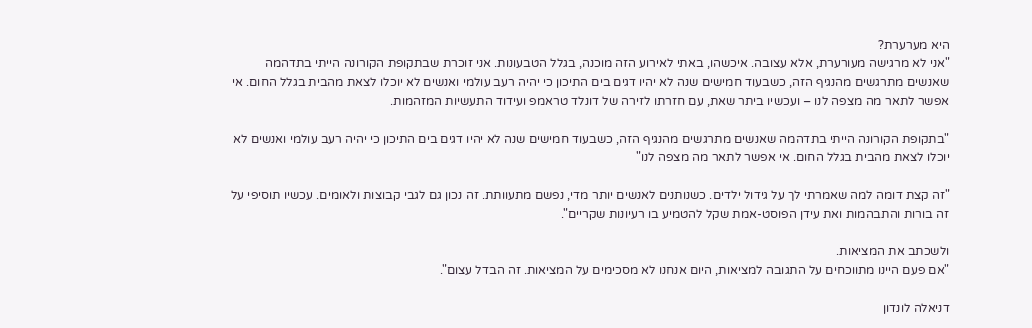היא מערערת?
"אני לא מרגישה מעורערת, אלא עצובה. איכשהו, באתי לאירוע הזה מוכנה, בגלל הטבעונות. אני זוכרת שבתקופת הקורונה הייתי בתדהמה שאנשים מתרגשים מהנגיף הזה, כשבעוד חמישים שנה לא יהיו דגים בים התיכון כי יהיה רעב עולמי ואנשים לא יוכלו לצאת מהבית בגלל החום. אי אפשר לתאר מה מצפה לנו – ועכשיו ביתר שאת, עם חזרתו לזירה של דונלד טראמפ ועידוד התעשיות המזהמות.

"בתקופת הקורונה הייתי בתדהמה שאנשים מתרגשים מהנגיף הזה, כשבעוד חמישים שנה לא יהיו דגים בים התיכון כי יהיה רעב עולמי ואנשים לא יוכלו לצאת מהבית בגלל החום. אי אפשר לתאר מה מצפה לנו"

"זה קצת דומה למה שאמרתי לך על גידול ילדים. כשנותנים לאנשים יותר מדי, נפשם מתעוותת. זה נכון גם לגבי קבוצות ולאומים. עכשיו תוסיפי על זה בורות והתבהמות ואת עידן הפוסט-אמת שקל להטמיע בו רעיונות שקריים".

ולשכתב את המציאות.
"אם פעם היינו מתווכחים על התגובה למציאות, היום אנחנו לא מסכימים על המציאות. זה הבדל עצום".

דניאלה לונדון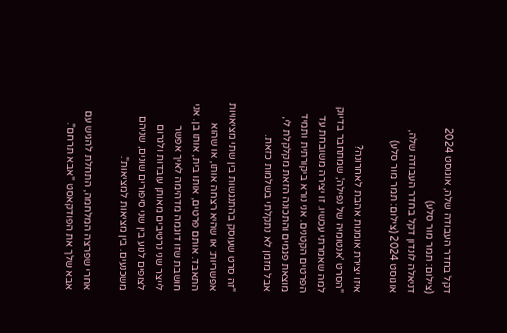דקל בחדר העבודה שלה, אוגוסט 2024 (צילום: תמר מור סלע)
דניאלה לונדון דקל בחדר העבודה שלה, אוגוסט 2024 (צילום: תמר מור סלע)

איזו יצירת אומנות אהבת לאחרונה?
"הסרט 'אנטומיה של נפילה', שמתחבר בדיוק למה שאמרתי עכשיו. זו יצירה משובחת עד הפרטים הקטנים. אני נורא ביקורתית ותמיד מוצאת פגמים והתכונה הזאת מקלקלת לי, אבל מזמן לא נתקלתי בשלמות כזאת.

"זה סרט שעוסק בהתנגשות בין שתי מציאויות אפשריות: או שהיא רצחה אותו, או שהוא התאבד. אותם פרטים, אותו בית, אותו בן. אני חושבת שזו דוגמה מדהימה לאיך אפשר לייצר שני נרטיבים מאותן עובדות ולגרום לצופים לנוע בין שני סיפורים שונים, שניהם משכנעים. בין מציאות למציאות".

אחרי שפרצה המלחמה, התחלת להגיש עם אבא שלך את הפודקאסט "אבא תרחם".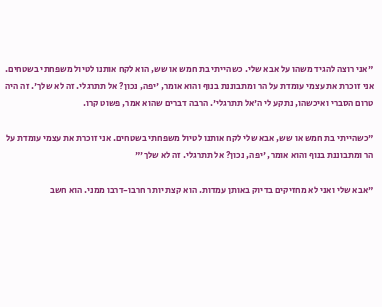"אני רוצה להגיד משהו על אבא שלי. כשהייתי בת חמש או שש, הוא לקח אותנו לטיול משפחתי בשטחים. אני זוכרת את עצמי עומדת על הר ומתבוננת בנוף והוא אומר, 'יפה, נכון? אל תתרגלי. זה לא שלך'. זה היה טרום הסברי ואיכשהו, נתקע לי ה'אל תתרגלי'. הרבה דברים שהוא אמר, פשוט קרו.

"כשהייתי בת חמש או שש, אבא שלי לקח אותנו לטיול משפחתי בשטחים. אני זוכרת את עצמי עומדת על הר ומתבוננת בנוף והוא אומר, 'יפה, נכון? אל תתרגלי. זה לא שלך'"

"אבא שלי ואני לא מחזיקים בדיוק באותן עמדות. הוא קצת יותר חרבו-דרבו ממני. הוא חשב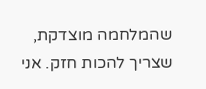שהמלחמה מוצדקת, שצריך להכות חזק. אני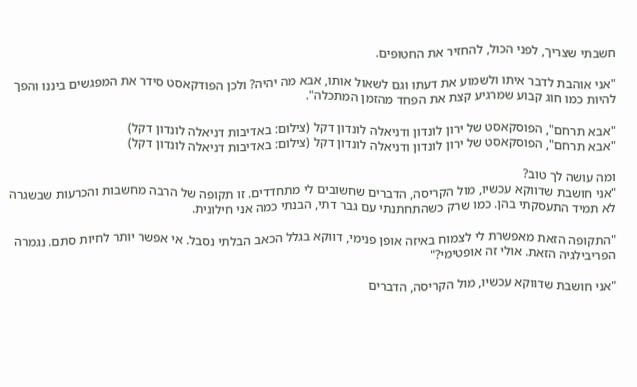חשבתי שצריך, לפני הכול, להחזיר את החטופים.

"אני אוהבת לדבר איתו ולשמוע את דעתו וגם לשאול אותו, אבא מה יהיה? ולכן הפודקאסט סידר את המפגשים ביננו והפך להיות כמו חוג קבוע שמרגיע קצת את הפחד מהזמן המתכלה".

"אבא תרחם", הפוסקאסט של ירון לונדון ודניאלה לונדון דקל (צילום: באדיבות דניאלה לונדון דקל)
"אבא תרחם", הפוסקאסט של ירון לונדון ודניאלה לונדון דקל (צילום: באדיבות דניאלה לונדון דקל)

ומה עושה לך טוב?
"אני חושבת שדווקא עכשיו, מול הקריסה, הדברים שחשובים לי מתחדדים. זו תקופה של הרבה מחשבות והכרעות שבשגרה לא תמיד התעסקתי בהן. כמו שרק כשהתחתנתי עם גבר דתי, הבנתי כמה אני חילונית.

"התקופה הזאת מאפשרת לי לצמוח באיזה אופן פנימי, דווקא בגלל הכאב הבלתי נסבל. אי אפשר יותר לחיות סתם. נגמרה הפריבילגיה הזאת. אולי זה אופטימי?"

"אני חושבת שדווקא עכשיו, מול הקריסה, הדברים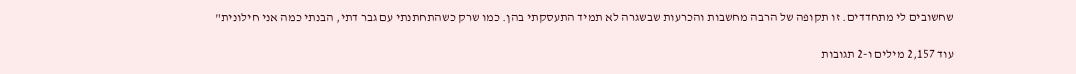שחשובים לי מתחדדים. זו תקופה של הרבה מחשבות והכרעות שבשגרה לא תמיד התעסקתי בהן. כמו שרק כשהתחתנתי עם גבר דתי, הבנתי כמה אני חילונית"

עוד 2,157 מילים ו-2 תגובות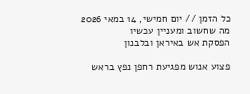כל הזמן // יום חמישי, 14 במאי 2026
מה שחשוב ומעניין עכשיו
הפסקת אש באיראן ובלבנון

פצוע אנוש מפגיעת רחפן נפץ בראש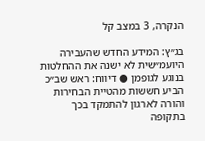הנקרה, 3 במצב קל

בג״ץ: המידע החדש שהעבירה היועמ״שית לא ישנה את ההחלטות בנוגע לגופמן ● דיווח: ראש שב״כ הביע חששות מהטיית הבחירות והורה לארגון להתמקד בכך בתקופה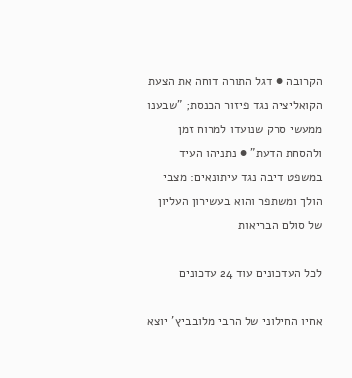הקרובה ● דגל התורה דוחה את הצעת הקואליציה נגד פיזור הכנסת; "שבענו ממעשי סרק שנועדו למרוח זמן ולהסחת הדעת" ● נתניהו העיד במשפט דיבה נגד עיתונאים: מצבי הולך ומשתפר והוא בעשירון העליון של סולם הבריאות

לכל העדכונים עוד 24 עדכונים

אחיו החילוני של הרבי מלובביץ' יוצא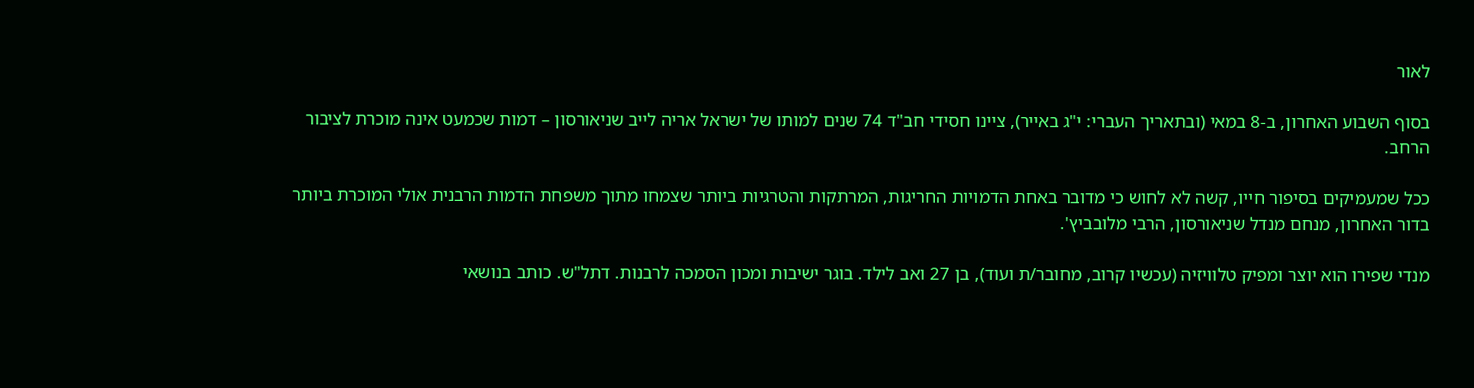לאור

בסוף השבוע האחרון, ב-8 במאי (ובתאריך העברי: י"ג באייר), ציינו חסידי חב"ד 74 שנים למותו של ישראל אריה לייב שניאורסון – דמות שכמעט אינה מוכרת לציבור הרחב.

ככל שמעמיקים בסיפור חייו, קשה לא לחוש כי מדובר באחת הדמויות החריגות, המרתקות והטרגיות ביותר שצמחו מתוך משפחת הדמות הרבנית אולי המוכרת ביותר בדור האחרון, מנחם מנדל שניאורסון, הרבי מלובביץ'.

מנדי שפירו הוא יוצר ומפיק טלוויזיה (עכשיו קרוב, מחובר/ת ועוד), בן 27 ואב לילד. בוגר ישיבות ומכון הסמכה לרבנות. דתל"ש. כותב בנושאי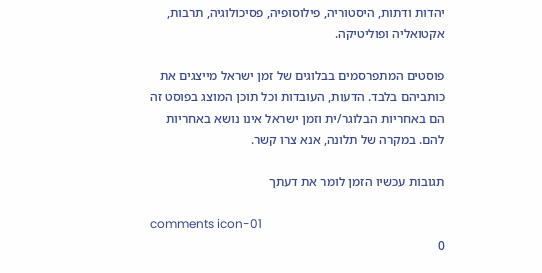יהדות ודתות, היסטוריה, פילוסופיה, פסיכולוגיה, תרבות, אקטואליה ופוליטיקה.

פוסטים המתפרסמים בבלוגים של זמן ישראל מייצגים את כותביהם בלבד. הדעות, העובדות וכל תוכן המוצג בפוסט זה הם באחריות הבלוגר/ית וזמן ישראל אינו נושא באחריות להם. במקרה של תלונה, אנא צרו קשר.

תגובות עכשיו הזמן לומר את דעתך

comments icon-01
0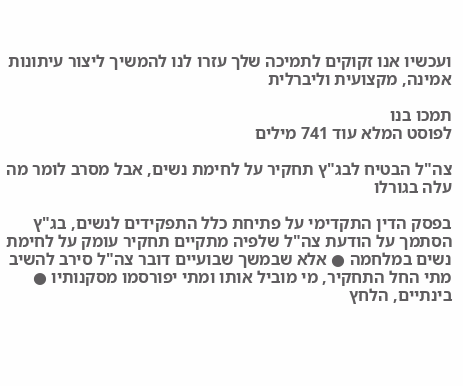ועכשיו אנו זקוקים לתמיכה שלך עזרו לנו להמשיך ליצור עיתונות אמינה, מקצועית וליברלית

תמכו בנו
לפוסט המלא עוד 741 מילים

צה"ל הבטיח לבג"ץ תחקיר על לחימת נשים, אבל מסרב לומר מה עלה בגורלו

בפסק הדין התקדימי על פתיחת כלל התפקידים לנשים, בג"ץ הסתמך על הודעת צה"ל שלפיה מתקיים תחקיר עומק על לחימת נשים במלחמה ● אלא שבמשך שבועיים דובר צה"ל סירב להשיב מתי החל התחקיר, מי מוביל אותו ומתי יפורסמו מסקנותיו ● בינתיים, הלחץ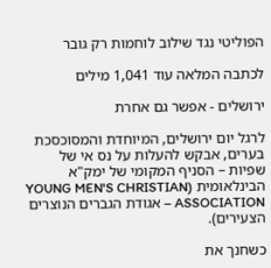הפוליטי נגד שילוב לוחמות רק גובר

לכתבה המלאה עוד 1,041 מילים

ירושלים - אפשר גם אחרת

לרגל יום ירושלים, המיוחדת והמסוכסכת בערים, אבקש להעלות על נס אי של שפיות – הסניף המקומי של ימק"א הבינלאומית (YOUNG MEN'S CHRISTIAN ASSOCIATION – אגודת הגברים הנוצרים הצעירים).

כשחנך את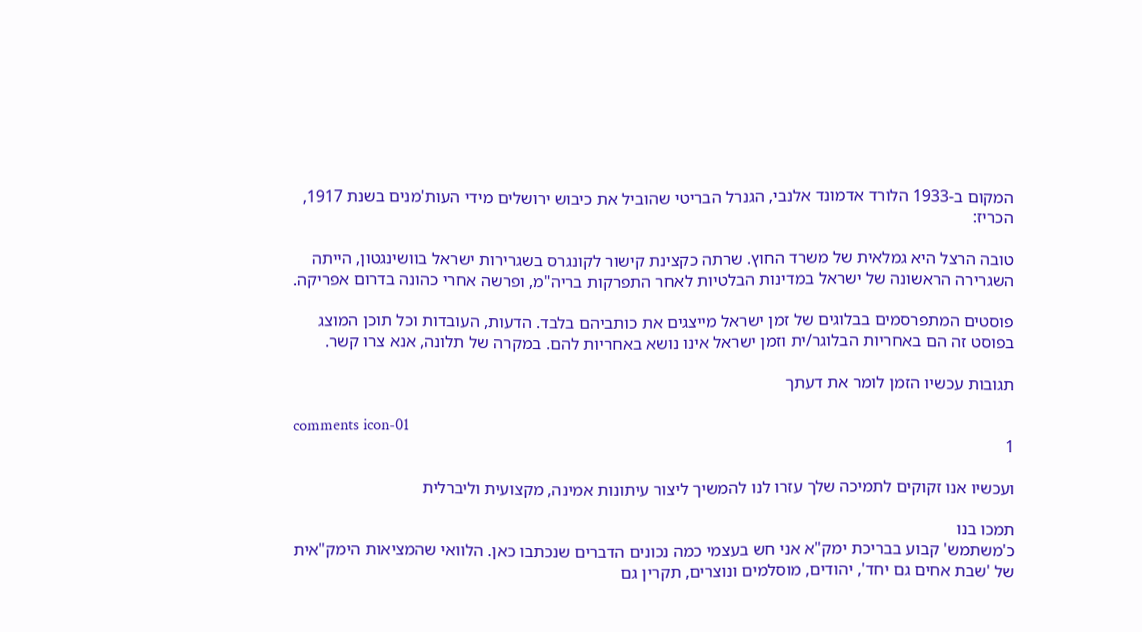המקום ב-1933 הלורד אדמונד אלנבי, הגנרל הבריטי שהוביל את כיבוש ירושלים מידי העות'מנים בשנת 1917, הכריז:

טובה הרצל היא גמלאית של משרד החוץ. שרתה כקצינת קישור לקונגרס בשגרירות ישראל בוושינגטון, הייתה השגרירה הראשונה של ישראל במדינות הבלטיות לאחר התפרקות בריה"מ, ופרשה אחרי כהונה בדרום אפריקה.

פוסטים המתפרסמים בבלוגים של זמן ישראל מייצגים את כותביהם בלבד. הדעות, העובדות וכל תוכן המוצג בפוסט זה הם באחריות הבלוגר/ית וזמן ישראל אינו נושא באחריות להם. במקרה של תלונה, אנא צרו קשר.

תגובות עכשיו הזמן לומר את דעתך

comments icon-01
1

ועכשיו אנו זקוקים לתמיכה שלך עזרו לנו להמשיך ליצור עיתונות אמינה, מקצועית וליברלית

תמכו בנו
כ'משתמש' קבוע בבריכת ימק"א אני חש בעצמי כמה נכונים הדברים שנכתבו כאן. הלוואי שהמציאות הימק"אית של 'שבת אחים גם יחד', יהודים, מוסלמים ונוצרים, תקרין גם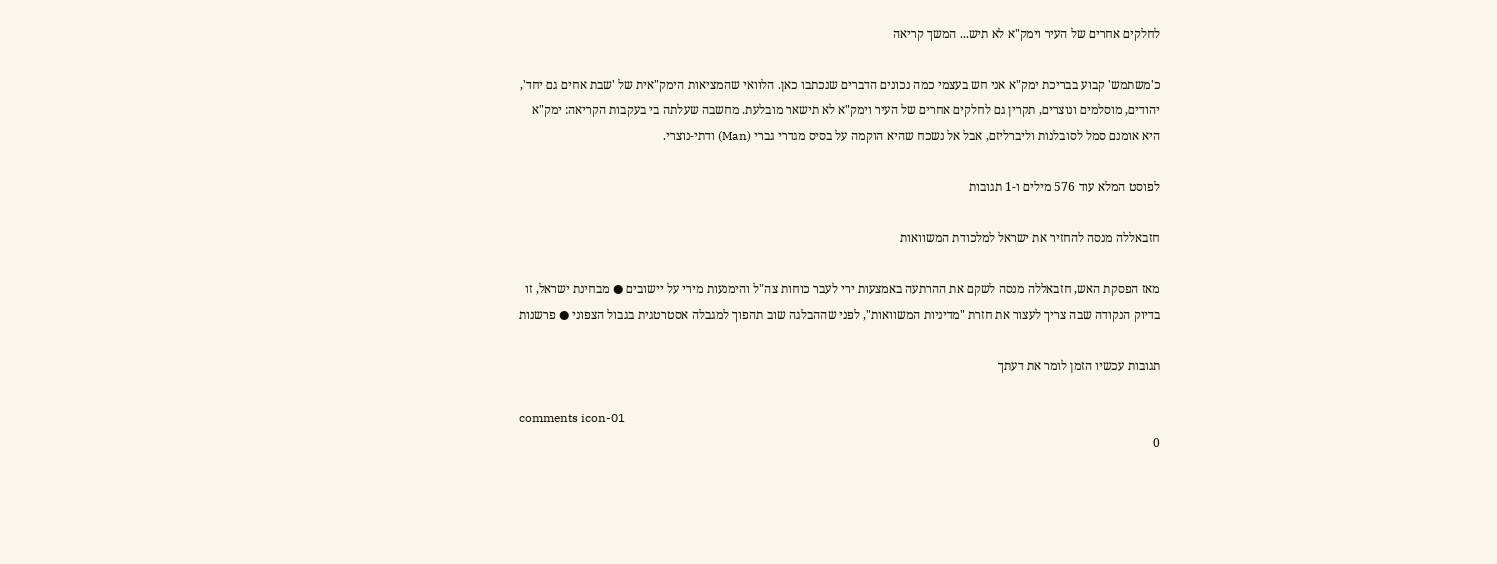לחלקים אחרים של העיר וימק"א לא תיש... המשך קריאה

כ'משתמש' קבוע בבריכת ימק"א אני חש בעצמי כמה נכונים הדברים שנכתבו כאן. הלוואי שהמציאות הימק"אית של 'שבת אחים גם יחד', יהודים, מוסלמים ונוצרים, תקרין גם לחלקים אחרים של העיר וימק"א לא תישאר מובלעת. מחשבה שעלתה בי בעקבות הקריאה: ימק"א היא אומנם סמל לסובלנות וליברליזם, אבל אל נשכח שהיא הוקמה על בסיס מגדרי גברי (Man) ודתי-נוצרי.

לפוסט המלא עוד 576 מילים ו-1 תגובות

חזבאללה מנסה להחזיר את ישראל למלכודת המשוואות

מאז הפסקת האש, חזבאללה מנסה לשקם את ההרתעה באמצעות ירי לעבר כוחות צה"ל והימנעות מירי על יישובים ● מבחינת ישראל, זו בדיוק הנקודה שבה צריך לעצור את חזרת "מדיניות המשוואות", לפני שההבלגה שוב תהפוך למגבלה אסטרטגית בגבול הצפוני ● פרשנות

תגובות עכשיו הזמן לומר את דעתך

comments icon-01
0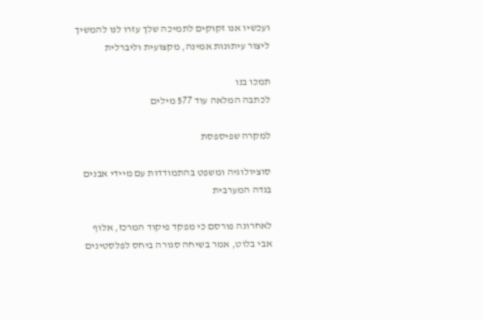ועכשיו אנו זקוקים לתמיכה שלך עזרו לנו להמשיך ליצור עיתונות אמינה, מקצועית וליברלית

תמכו בנו
לכתבה המלאה עוד 577 מילים

למקרה שפיספסת

סוציולוגיה ומשפט בהתמודדות עם מיידי אבנים בגדה המערבית

לאחרונה פורסם כי מפקד פיקוד המרכז, אלוף אבי בלוט, אמר בשיחה סגורה ביחס לפלסטינים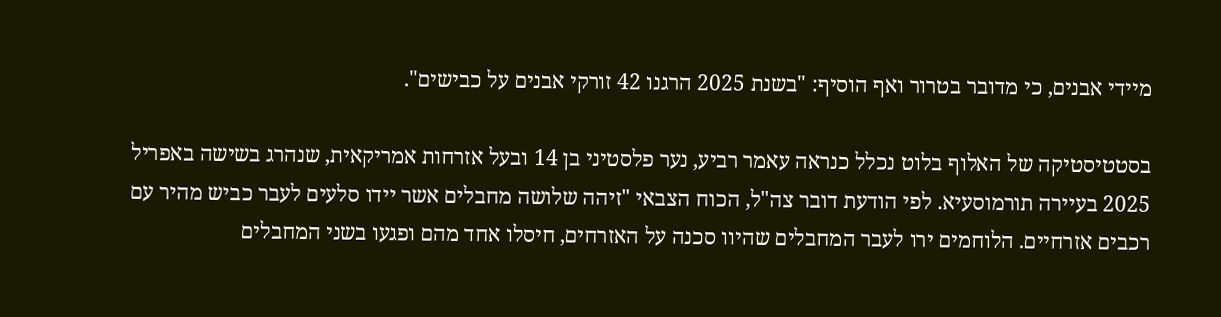מיידי אבנים, כי מדובר בטרור ואף הוסיף: "בשנת 2025 הרגנו 42 זורקי אבנים על כבישים".

בסטטיסטיקה של האלוף בלוט נכלל כנראה עאמר רביע, נער פלסטיני בן 14 ובעל אזרחות אמריקאית, שנהרג בשישה באפריל 2025 בעיירה תורמוסעיא. לפי הודעת דובר צה"ל, הכוח הצבאי "זיהה שלושה מחבלים אשר יידו סלעים לעבר כביש מהיר עם רכבים אזרחיים. הלוחמים ירו לעבר המחבלים שהיוו סכנה על האזרחים, חיסלו אחד מהם ופגעו בשני המחבלים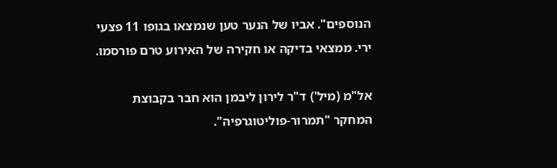הנוספים". אביו של הנער טען שנמצאו בגופו 11 פצעי ירי. ממצאי בדיקה או חקירה של האירוע טרם פורסמו.

אל"מ (מיל') ד"ר לירון ליבמן הוא חבר בקבוצת המחקר "תמרור-פוליטוגרפיה".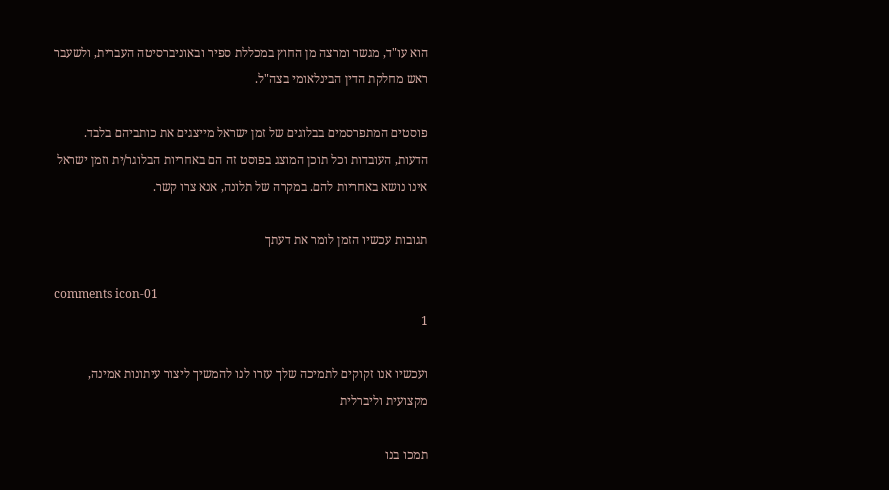הוא עו"ד, מגשר ומרצה מן החוץ במכללת ספיר ובאוניברסיטה העברית, ולשעבר ראש מחלקת הדין הבינלאומי בצה"ל.

פוסטים המתפרסמים בבלוגים של זמן ישראל מייצגים את כותביהם בלבד. הדעות, העובדות וכל תוכן המוצג בפוסט זה הם באחריות הבלוגר/ית וזמן ישראל אינו נושא באחריות להם. במקרה של תלונה, אנא צרו קשר.

תגובות עכשיו הזמן לומר את דעתך

comments icon-01
1

ועכשיו אנו זקוקים לתמיכה שלך עזרו לנו להמשיך ליצור עיתונות אמינה, מקצועית וליברלית

תמכו בנו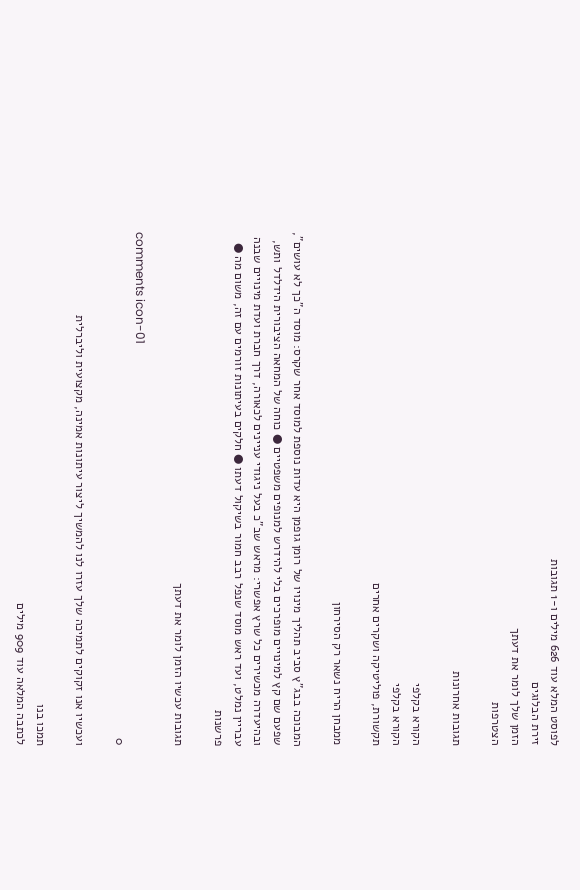לפוסט המלא עוד 626 מילים ו-1 תגובות
זירת הבלוגים
הזמן שלך לומר את דעתך
הצטרפות

תגובות אחרונות

הקורא בקלפי
הקורא בקלפי
תקשורת, פוליטיקה ושקרים אחרים

ממבחן הריח נשאר רק הסירחון

המבוכה בבג"ץ סביב תהליך מינויו של רומן גופמן היא עדות נוספת למוסד אחר שקרס: מוסד ה"כך לא עושים", שפעם שם קץ למינויים מופרכים בלי להידרש למנופים משפטיים ● כוחה של המחאה הציבורית הידלדל ותש, ובהיעדרה מכשירים כל שרץ אפשרי: מראש שב"כ בעל ניגודי עניינים לכאורה, דרך חברת ועדת מינויים שבנה עבריין נמלט, ועד ראש מוסד שנפל רבב חמור בשיקול דעתו ● חלקים בעיתונות זורמים עם זה, משום מה ● פרשנות

תגובות עכשיו הזמן לומר את דעתך

comments icon-01
0

ועכשיו אנו זקוקים לתמיכה שלך עזרו לנו להמשיך ליצור עיתונות אמינה, מקצועית וליברלית

תמכו בנו
לכתבה המלאה עוד 909 מילים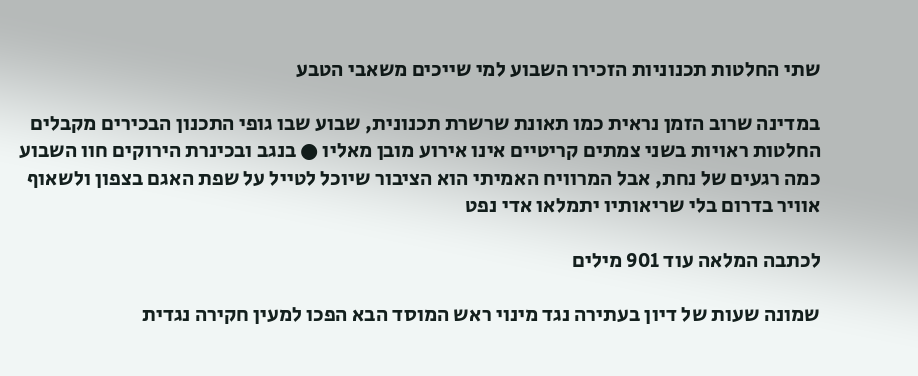שתי החלטות תכנוניות הזכירו השבוע למי שייכים משאבי הטבע

במדינה שרוב הזמן נראית כמו תאונת שרשרת תכנונית, שבוע שבו גופי התכנון הבכירים מקבלים החלטות ראויות בשני צמתים קריטיים אינו אירוע מובן מאליו ● בנגב ובכינרת הירוקים חוו השבוע כמה רגעים של נחת, אבל המרוויח האמיתי הוא הציבור שיוכל לטייל על שפת האגם בצפון ולשאוף אוויר בדרום בלי שריאותיו יתמלאו אדי נפט

לכתבה המלאה עוד 901 מילים

שמונה שעות של דיון בעתירה נגד מינוי ראש המוסד הבא הפכו למעין חקירה נגדית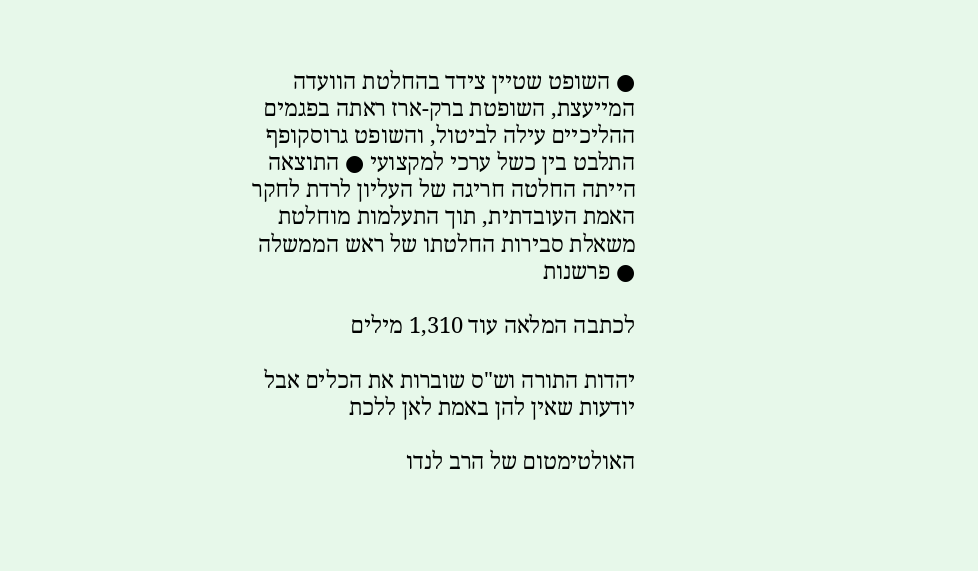● השופט שטיין צידד בהחלטת הוועדה המייעצת, השופטת ברק-ארז ראתה בפגמים ההליכיים עילה לביטול, והשופט גרוסקופף התלבט בין כשל ערכי למקצועי ● התוצאה הייתה החלטה חריגה של העליון לרדת לחקר האמת העובדתית, תוך התעלמות מוחלטת משאלת סבירות החלטתו של ראש הממשלה ● פרשנות

לכתבה המלאה עוד 1,310 מילים

יהדות התורה וש"ס שוברות את הכלים אבל יודעות שאין להן באמת לאן ללכת

האולטימטום של הרב לנדו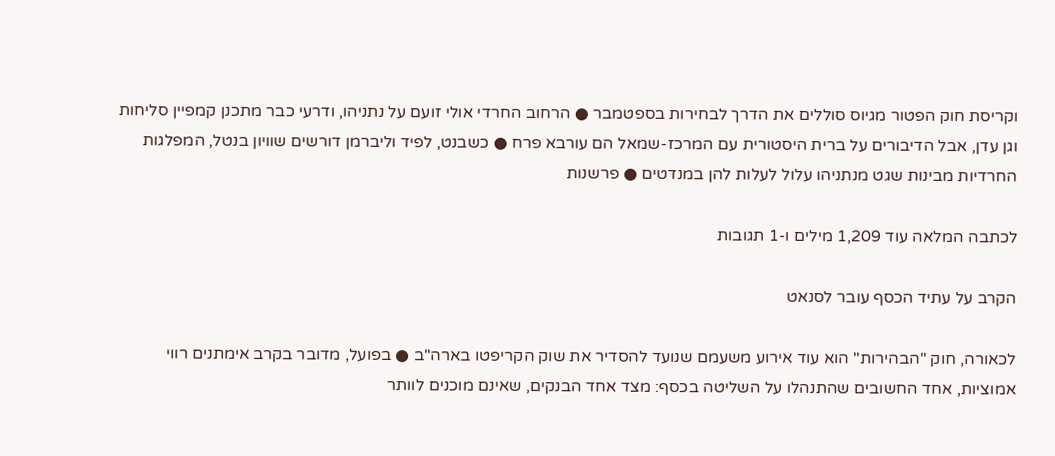וקריסת חוק הפטור מגיוס סוללים את הדרך לבחירות בספטמבר ● הרחוב החרדי אולי זועם על נתניהו, ודרעי כבר מתכנן קמפיין סליחות וגן עדן, אבל הדיבורים על ברית היסטורית עם המרכז-שמאל הם עורבא פרח ● כשבנט, לפיד וליברמן דורשים שוויון בנטל, המפלגות החרדיות מבינות שגט מנתניהו עלול לעלות להן במנדטים ● פרשנות

לכתבה המלאה עוד 1,209 מילים ו-1 תגובות

הקרב על עתיד הכסף עובר לסנאט

לכאורה, חוק "הבהירות" הוא עוד אירוע משעמם שנועד להסדיר את שוק הקריפטו בארה"ב ● בפועל, מדובר בקרב אימתנים רווי אמוציות, אחד החשובים שהתנהלו על השליטה בכסף: מצד אחד הבנקים, שאינם מוכנים לוותר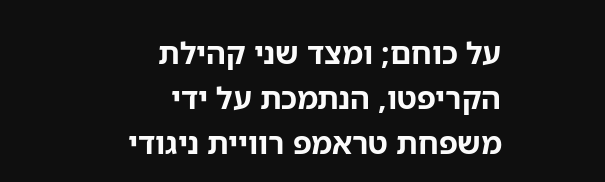על כוחם; ומצד שני קהילת הקריפטו, הנתמכת על ידי משפחת טראמפ רוויית ניגודי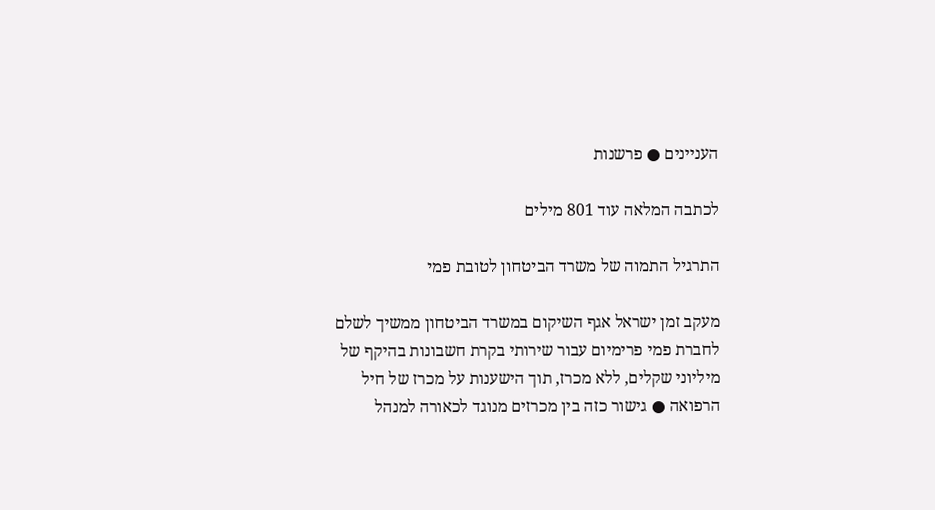העניינים ● פרשנות

לכתבה המלאה עוד 801 מילים

התרגיל התמוה של משרד הביטחון לטובת פמי

מעקב זמן ישראל אגף השיקום במשרד הביטחון ממשיך לשלם לחברת פמי פרימיום עבור שירותי בקרת חשבונות בהיקף של מיליוני שקלים, ללא מכרז, תוך הישענות על מכרז של חיל הרפואה ● גישור כזה בין מכרזים מנוגד לכאורה למנהל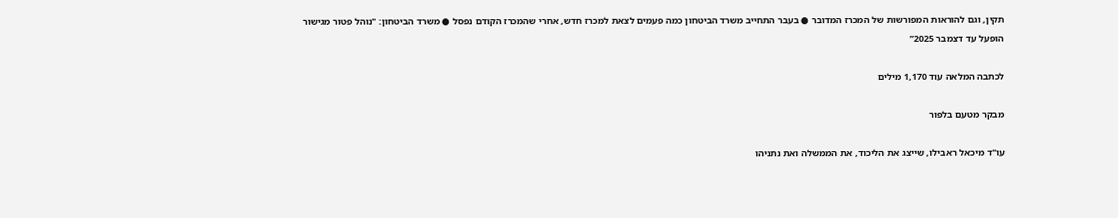תקין, וגם להוראות המפורשות של המכרז המדובר ● בעבר התחייב משרד הביטחון כמה פעמים לצאת למכרז חדש, אחרי שהמכרז הקודם נפסל ● משרד הביטחון: "נוהל פטור מגישור הופעל עד דצמבר 2025”

לכתבה המלאה עוד 1,170 מילים

מבקר מטעם בלפור

עו"ד מיכאל ראבילו, שייצג את הליכוד, את הממשלה ואת נתניהו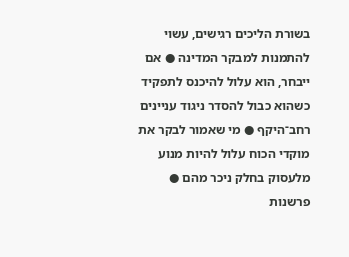בשורת הליכים רגישים, עשוי להתמנות למבקר המדינה ● אם ייבחר, הוא עלול להיכנס לתפקיד כשהוא כבול להסדר ניגוד עניינים רחב־היקף ● מי שאמור לבקר את מוקדי הכוח עלול להיות מנוע מלעסוק בחלק ניכר מהם ● פרשנות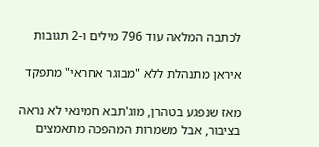לכתבה המלאה עוד 796 מילים ו-2 תגובות

איראן מתנהלת ללא "מבוגר אחראי" מתפקד

מאז שנפגע בטהרן, מוג'תבא חמינאי לא נראה בציבור, אבל משמרות המהפכה מתאמצים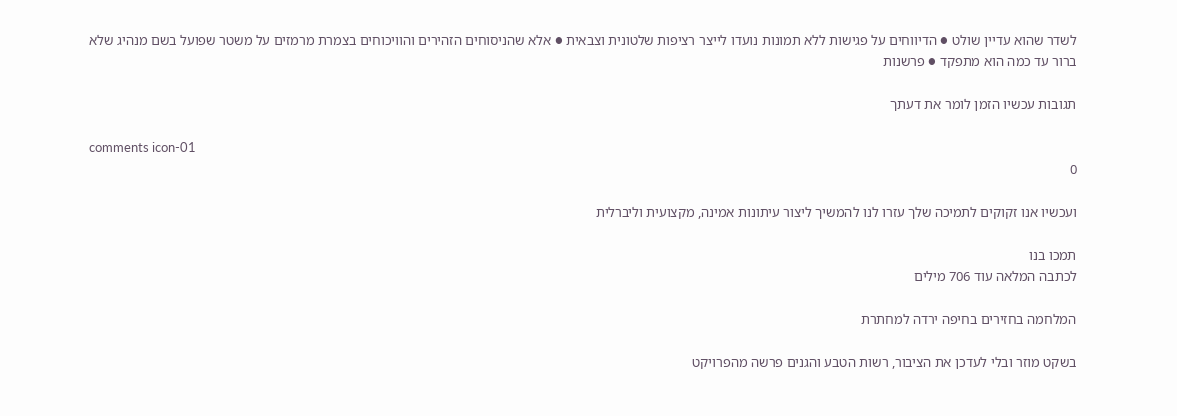לשדר שהוא עדיין שולט ● הדיווחים על פגישות ללא תמונות נועדו לייצר רציפות שלטונית וצבאית ● אלא שהניסוחים הזהירים והוויכוחים בצמרת מרמזים על משטר שפועל בשם מנהיג שלא ברור עד כמה הוא מתפקד ● פרשנות

תגובות עכשיו הזמן לומר את דעתך

comments icon-01
0

ועכשיו אנו זקוקים לתמיכה שלך עזרו לנו להמשיך ליצור עיתונות אמינה, מקצועית וליברלית

תמכו בנו
לכתבה המלאה עוד 706 מילים

המלחמה בחזירים בחיפה ירדה למחתרת

בשקט מוזר ובלי לעדכן את הציבור, רשות הטבע והגנים פרשה מהפרויקט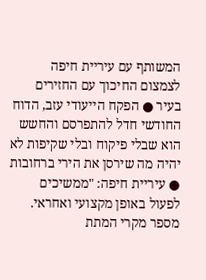המשותף עם עיריית חיפה לצמצום החיכוך עם החזירים בעיר ● הפקח הייעודי עזב, הדוח החודשי חדל להתפרסם והחשש הוא שבלי פיקוח ובלי שקיפות לא יהיה מה שירסן את הירי ברחובות ● עיריית חיפה: "ממשיכים לפעול באופן מקצועי ואחראי. מספר מקרי המתת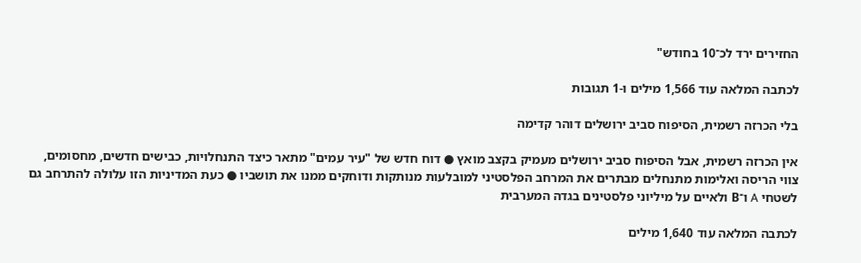החזירים ירד לכ־10 בחודש"

לכתבה המלאה עוד 1,566 מילים ו-1 תגובות

בלי הכרזה רשמית, הסיפוח סביב ירושלים דוהר קדימה

אין הכרזה רשמית, אבל הסיפוח סביב ירושלים מעמיק בקצב מואץ ● דוח חדש של "עיר עמים" מתאר כיצד התנחלויות, כבישים חדשים, מחסומים, צווי הריסה ואלימות מתנחלים מבתרים את המרחב הפלסטיני למובלעות מנותקות ודוחקים ממנו את תושביו ● כעת המדיניות הזו עלולה להתרחב גם לשטחי A ו־B ולאיים על מיליוני פלסטינים בגדה המערבית

לכתבה המלאה עוד 1,640 מילים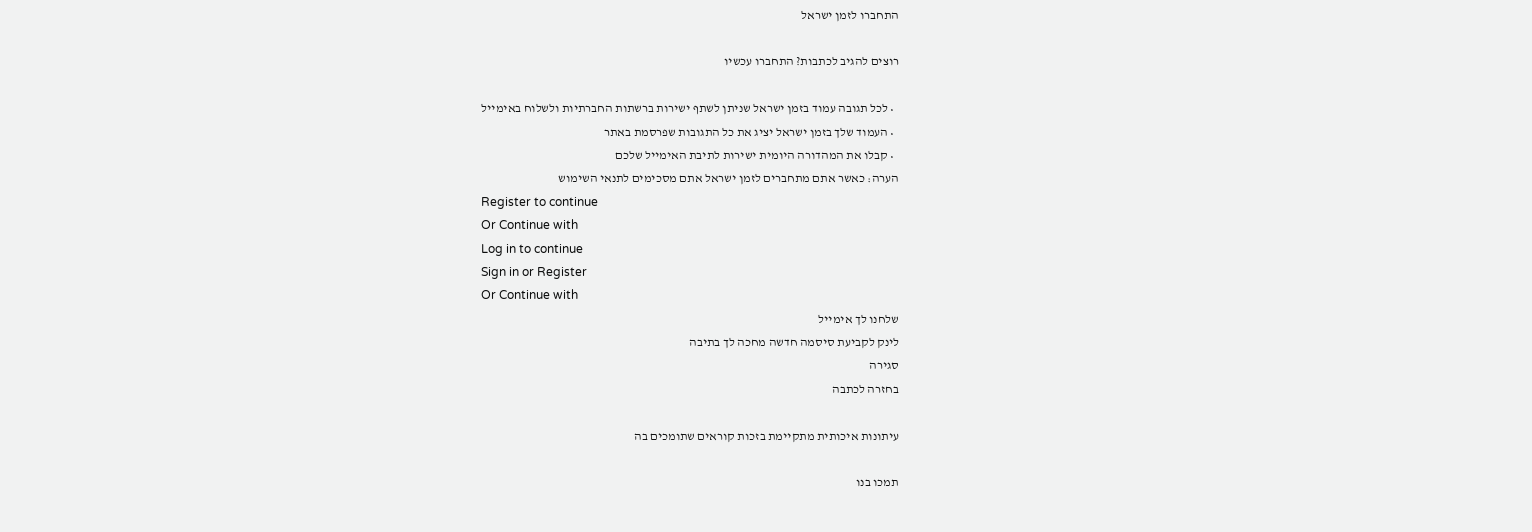התחברו לזמן ישראל

רוצים להגיב לכתבות? התחברו עכשיו

  • לכל תגובה עמוד בזמן ישראל שניתן לשתף ישירות ברשתות החברתיות ולשלוח באימייל
  • העמוד שלך בזמן ישראל יציג את כל התגובות שפרסמת באתר
  • קבלו את המהדורה היומית ישירות לתיבת האימייל שלכם
הערה: כאשר אתם מתחברים לזמן ישראל אתם מסכימים לתנאי השימוש
Register to continue
Or Continue with
Log in to continue
Sign in or Register
Or Continue with
שלחנו לך אימייל
לינק לקביעת סיסמה חדשה מחכה לך בתיבה
סגירה
בחזרה לכתבה

עיתונות איכותית מתקיימת בזכות קוראים שתומכים בה

תמכו בנו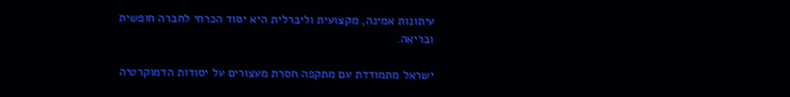עיתונות אמינה, מקצועית וליברלית היא יסוד הכרחי לחברה חופשית ובריאה.

ישראל מתמודדת עם מתקפה חסרת מעצורים על יסודות הדמוקרטיה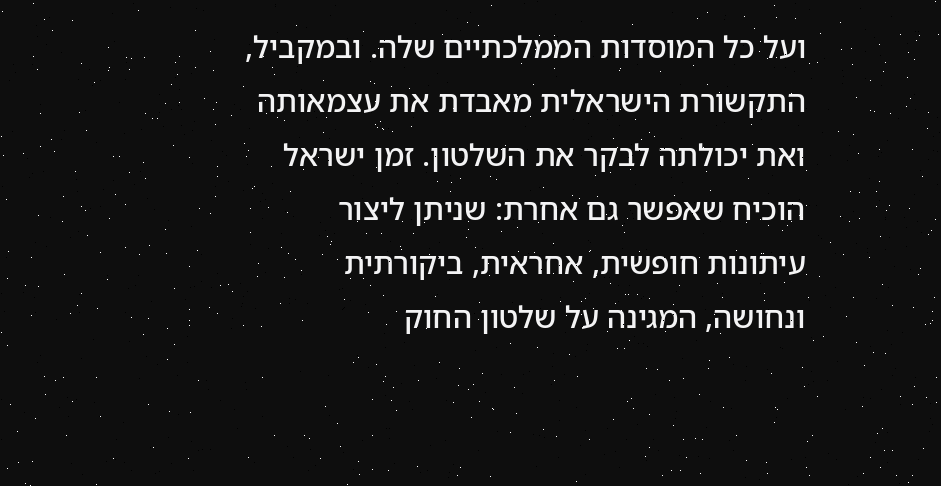ועל כל המוסדות הממלכתיים שלה. ובמקביל, התקשורת הישראלית מאבדת את עצמאותה ואת יכולתה לבקר את השלטון. זמן ישראל הוכיח שאפשר גם אחרת: שניתן ליצור עיתונות חופשית, אחראית, ביקורתית ונחושה, המגינה על שלטון החוק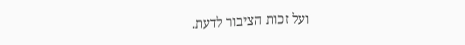ועל זכות הציבור לדעת.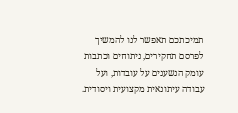תמיכתכם תאפשר לנו להמשיך לפרסם תחקירים, ניתוחים וכתבות עומק הנשענים על עובדות, ועל עבודה עיתונאית מקצועית ויסודית.